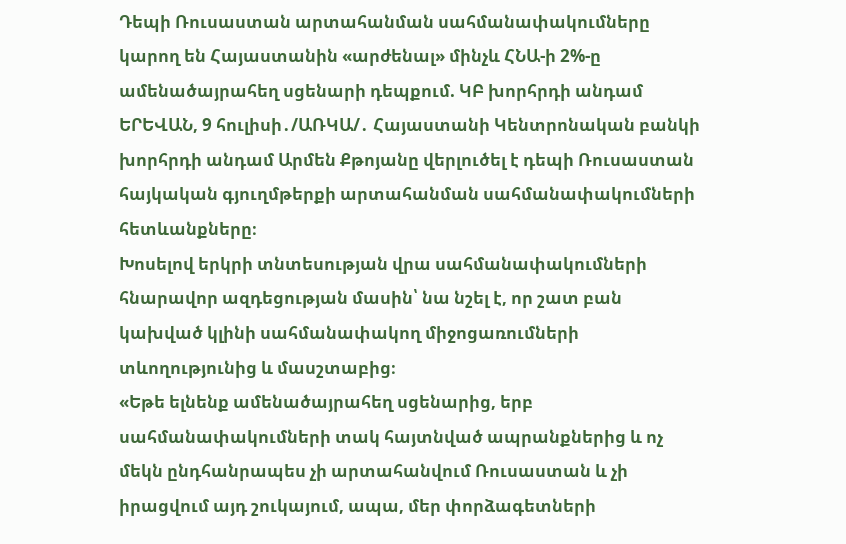Դեպի Ռուսաստան արտահանման սահմանափակումները կարող են Հայաստանին «արժենալ» մինչև ՀՆԱ-ի 2%-ը ամենածայրահեղ սցենարի դեպքում. ԿԲ խորհրդի անդամ
ԵՐԵՎԱՆ, 9 հուլիսի․/ԱՌԿԱ/․ Հայաստանի Կենտրոնական բանկի խորհրդի անդամ Արմեն Քթոյանը վերլուծել է դեպի Ռուսաստան հայկական գյուղմթերքի արտահանման սահմանափակումների հետևանքները։
Խոսելով երկրի տնտեսության վրա սահմանափակումների հնարավոր ազդեցության մասին՝ նա նշել է, որ շատ բան կախված կլինի սահմանափակող միջոցառումների տևողությունից և մասշտաբից։
«Եթե ելնենք ամենածայրահեղ սցենարից, երբ սահմանափակումների տակ հայտնված ապրանքներից և ոչ մեկն ընդհանրապես չի արտահանվում Ռուսաստան և չի իրացվում այդ շուկայում, ապա, մեր փորձագետների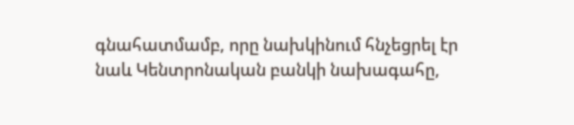գնահատմամբ, որը նախկինում հնչեցրել էր նաև Կենտրոնական բանկի նախագահը,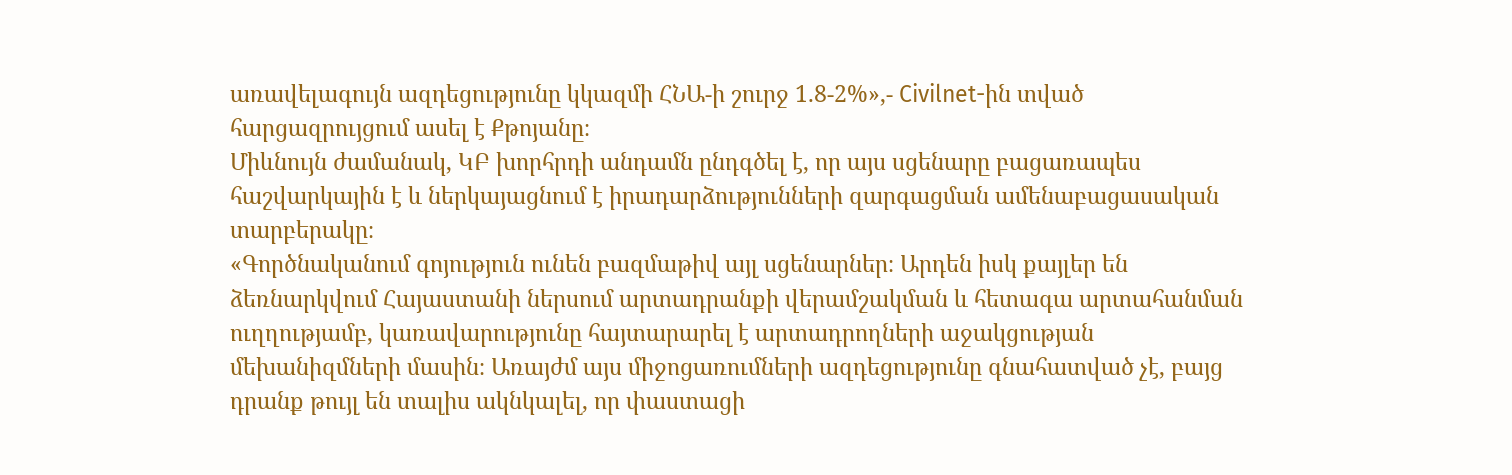առավելագույն ազդեցությունը կկազմի ՀՆԱ-ի շուրջ 1.8-2%»,- Civilnet-ին տված հարցազրույցում ասել է Քթոյանը։
Միևնույն ժամանակ, ԿԲ խորհրդի անդամն ընդգծել է, որ այս սցենարը բացառապես հաշվարկային է և ներկայացնում է իրադարձությունների զարգացման ամենաբացասական տարբերակը։
«Գործնականում գոյություն ունեն բազմաթիվ այլ սցենարներ։ Արդեն իսկ քայլեր են ձեռնարկվում Հայաստանի ներսում արտադրանքի վերամշակման և հետագա արտահանման ուղղությամբ, կառավարությունը հայտարարել է արտադրողների աջակցության մեխանիզմների մասին։ Առայժմ այս միջոցառումների ազդեցությունը գնահատված չէ, բայց դրանք թույլ են տալիս ակնկալել, որ փաստացի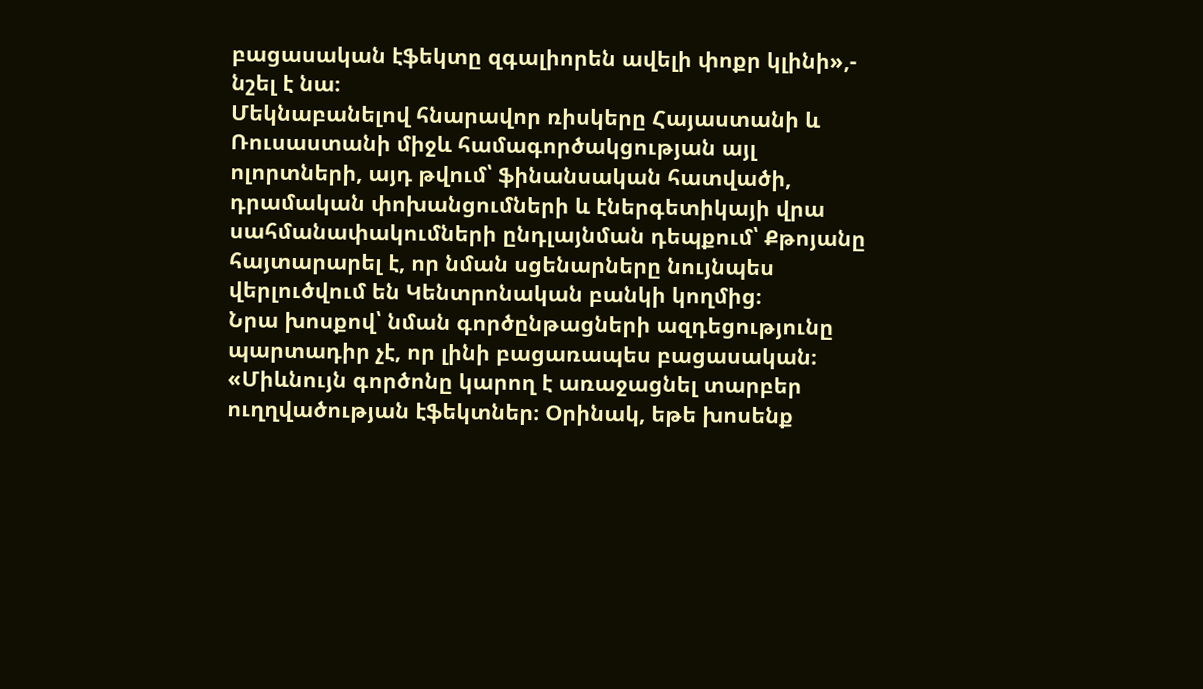բացասական էֆեկտը զգալիորեն ավելի փոքր կլինի»,- նշել է նա։
Մեկնաբանելով հնարավոր ռիսկերը Հայաստանի և Ռուսաստանի միջև համագործակցության այլ ոլորտների, այդ թվում՝ ֆինանսական հատվածի, դրամական փոխանցումների և էներգետիկայի վրա սահմանափակումների ընդլայնման դեպքում՝ Քթոյանը հայտարարել է, որ նման սցենարները նույնպես վերլուծվում են Կենտրոնական բանկի կողմից։
Նրա խոսքով՝ նման գործընթացների ազդեցությունը պարտադիր չէ, որ լինի բացառապես բացասական։
«Միևնույն գործոնը կարող է առաջացնել տարբեր ուղղվածության էֆեկտներ։ Օրինակ, եթե խոսենք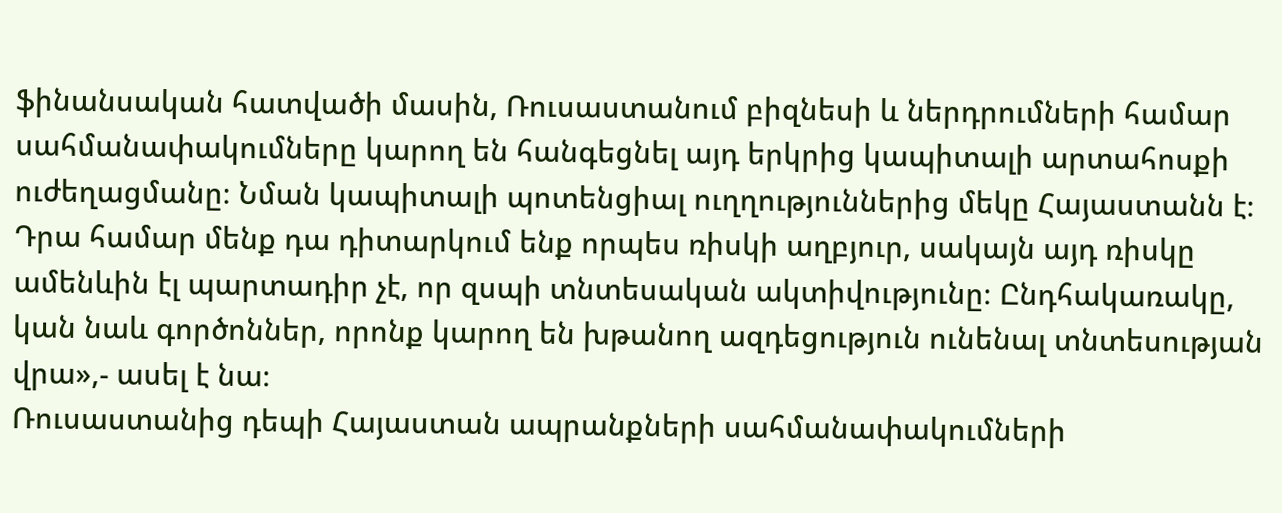ֆինանսական հատվածի մասին, Ռուսաստանում բիզնեսի և ներդրումների համար սահմանափակումները կարող են հանգեցնել այդ երկրից կապիտալի արտահոսքի ուժեղացմանը։ Նման կապիտալի պոտենցիալ ուղղություններից մեկը Հայաստանն է։ Դրա համար մենք դա դիտարկում ենք որպես ռիսկի աղբյուր, սակայն այդ ռիսկը ամենևին էլ պարտադիր չէ, որ զսպի տնտեսական ակտիվությունը։ Ընդհակառակը, կան նաև գործոններ, որոնք կարող են խթանող ազդեցություն ունենալ տնտեսության վրա»,- ասել է նա։
Ռուսաստանից դեպի Հայաստան ապրանքների սահմանափակումների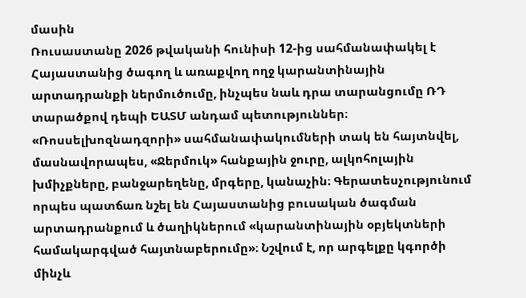մասին
Ռուսաստանը 2026 թվականի հունիսի 12-ից սահմանափակել է Հայաստանից ծագող և առաքվող ողջ կարանտինային արտադրանքի ներմուծումը, ինչպես նաև դրա տարանցումը ՌԴ տարածքով դեպի ԵԱՏՄ անդամ պետություններ։ «Ռոսսելխոզնադզորի» սահմանափակումների տակ են հայտնվել, մասնավորապես, «Ջերմուկ» հանքային ջուրը, ալկոհոլային խմիչքները, բանջարեղենը, մրգերը, կանաչին։ Գերատեսչությունում որպես պատճառ նշել են Հայաստանից բուսական ծագման արտադրանքում և ծաղիկներում «կարանտինային օբյեկտների համակարգված հայտնաբերումը»։ Նշվում է, որ արգելքը կգործի մինչև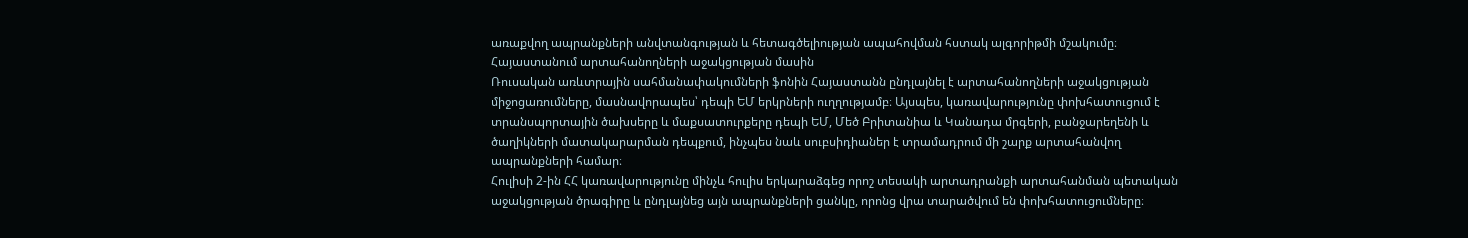առաքվող ապրանքների անվտանգության և հետագծելիության ապահովման հստակ ալգորիթմի մշակումը։
Հայաստանում արտահանողների աջակցության մասին
Ռուսական առևտրային սահմանափակումների ֆոնին Հայաստանն ընդլայնել է արտահանողների աջակցության միջոցառումները, մասնավորապես՝ դեպի ԵՄ երկրների ուղղությամբ։ Այսպես, կառավարությունը փոխհատուցում է տրանսպորտային ծախսերը և մաքսատուրքերը դեպի ԵՄ, Մեծ Բրիտանիա և Կանադա մրգերի, բանջարեղենի և ծաղիկների մատակարարման դեպքում, ինչպես նաև սուբսիդիաներ է տրամադրում մի շարք արտահանվող ապրանքների համար։
Հուլիսի 2-ին ՀՀ կառավարությունը մինչև հուլիս երկարաձգեց որոշ տեսակի արտադրանքի արտահանման պետական աջակցության ծրագիրը և ընդլայնեց այն ապրանքների ցանկը, որոնց վրա տարածվում են փոխհատուցումները։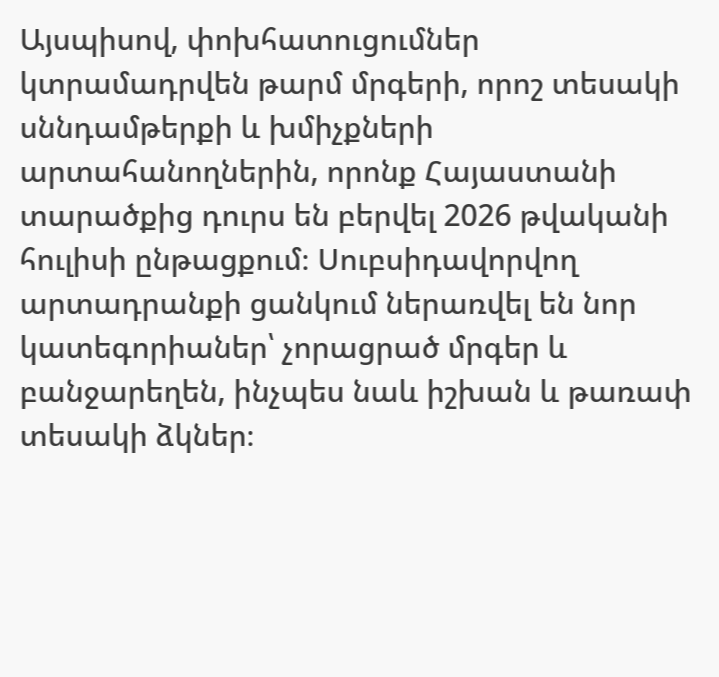Այսպիսով, փոխհատուցումներ կտրամադրվեն թարմ մրգերի, որոշ տեսակի սննդամթերքի և խմիչքների արտահանողներին, որոնք Հայաստանի տարածքից դուրս են բերվել 2026 թվականի հուլիսի ընթացքում։ Սուբսիդավորվող արտադրանքի ցանկում ներառվել են նոր կատեգորիաներ՝ չորացրած մրգեր և բանջարեղեն, ինչպես նաև իշխան և թառափ տեսակի ձկներ։